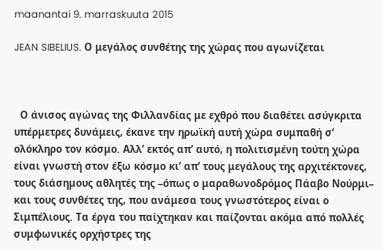maanantai 9. marraskuuta 2015

JEAN SIBELIUS. Ο μεγάλος συνθέτης της χώρας που αγωνίζεται



  Ο άνισος αγώνας της Φιλλανδίας με εχθρό που διαθέτει ασύγκριτα υπέρμετρες δυνάμεις, έκανε την ηρωϊκή αυτή χώρα συμπαθή σ’ ολόκληρο τον κόσμο. Αλλ’ εκτός απ’ αυτό, η πολιτισμένη τούτη χώρα είναι γνωστή στον έξω κόσμο κι’ απ’ τους μεγάλους της αρχιτέκτονες, τους διάσημους αθλητές της –όπως ο μαραθωνοδρόμος Πάαβο Νούρμι– και τους συνθέτες της, που ανάμεσα τους γνωστότερος είναι ο Σιμπέλιους. Τα έργα του παίχτηκαν και παίζονται ακόμα από πολλές συμφωνικές ορχήστρες της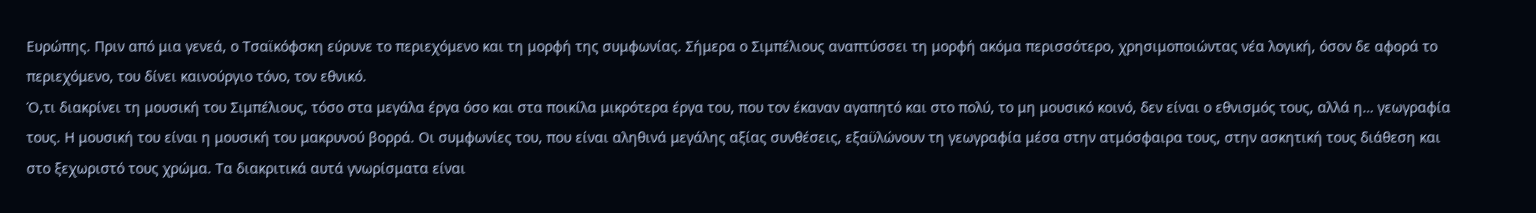Ευρώπης. Πριν από μια γενεά, ο Τσαϊκόφσκη εύρυνε το περιεχόμενο και τη μορφή της συμφωνίας. Σήμερα ο Σιμπέλιους αναπτύσσει τη μορφή ακόμα περισσότερο, χρησιμοποιώντας νέα λογική, όσον δε αφορά το περιεχόμενο, του δίνει καινούργιο τόνο, τον εθνικό.
Ό,τι διακρίνει τη μουσική του Σιμπέλιους, τόσο στα μεγάλα έργα όσο και στα ποικίλα μικρότερα έργα του, που τον έκαναν αγαπητό και στο πολύ, το μη μουσικό κοινό, δεν είναι ο εθνισμός τους, αλλά η… γεωγραφία τους. Η μουσική του είναι η μουσική του μακρυνού βορρά. Οι συμφωνίες του, που είναι αληθινά μεγάλης αξίας συνθέσεις, εξαϋλώνουν τη γεωγραφία μέσα στην ατμόσφαιρα τους, στην ασκητική τους διάθεση και στο ξεχωριστό τους χρώμα. Τα διακριτικά αυτά γνωρίσματα είναι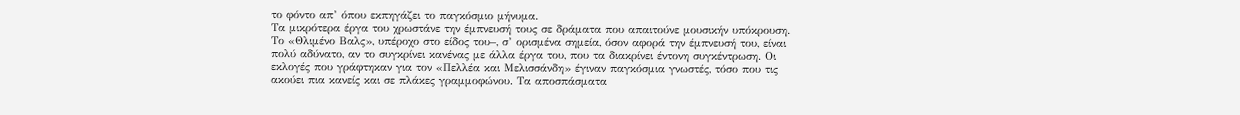το φόντο απ’ όπου εκπηγάζει το παγκόσμιο μήνυμα.
Τα μικρότερα έργα του χρωστάνε την έμπνευσή τους σε δράματα που απαιτούνε μουσικήν υπόκρουση. Το «Θλιμένο Βαλς», υπέροχο στο είδος του–, σ’ ορισμένα σημεία, όσον αφορά την έμπνευσή του, είναι πολύ αδύνατο, αν το συγκρίνει κανένας με άλλα έργα του, που τα διακρίνει έντονη συγκέντρωση. Οι εκλογές που γράφτηκαν για τον «Πελλέα και Μελισσάνδη» έγιναν παγκόσμια γνωστές, τόσο που τις ακούει πια κανείς και σε πλάκες γραμμοφώνου. Τα αποσπάσματα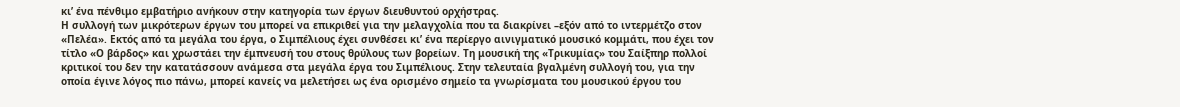κι’ ένα πένθιμο εμβατήριο ανήκουν στην κατηγορία των έργων διευθυντού ορχήστρας.
Η συλλογή των μικρότερων έργων του μπορεί να επικριθεί για την μελαγχολία που τα διακρίνει –εξόν από το ιντερμέτζο στον «Πελέα». Εκτός από τα μεγάλα του έργα, ο Σιμπέλιους έχει συνθέσει κι’ ένα περίεργο αινιγματικό μουσικό κομμάτι, που έχει τον τίτλο «Ο βάρδος» και χρωστάει την έμπνευσή του στους θρύλους των βορείων. Τη μουσική της «Τρικυμίας» του Σαίξπηρ πολλοί κριτικοί του δεν την κατατάσσουν ανάμεσα στα μεγάλα έργα του Σιμπέλιους. Στην τελευταία βγαλμένη συλλογή του, για την οποία έγινε λόγος πιο πάνω, μπορεί κανείς να μελετήσει ως ένα ορισμένο σημείο τα γνωρίσματα του μουσικού έργου του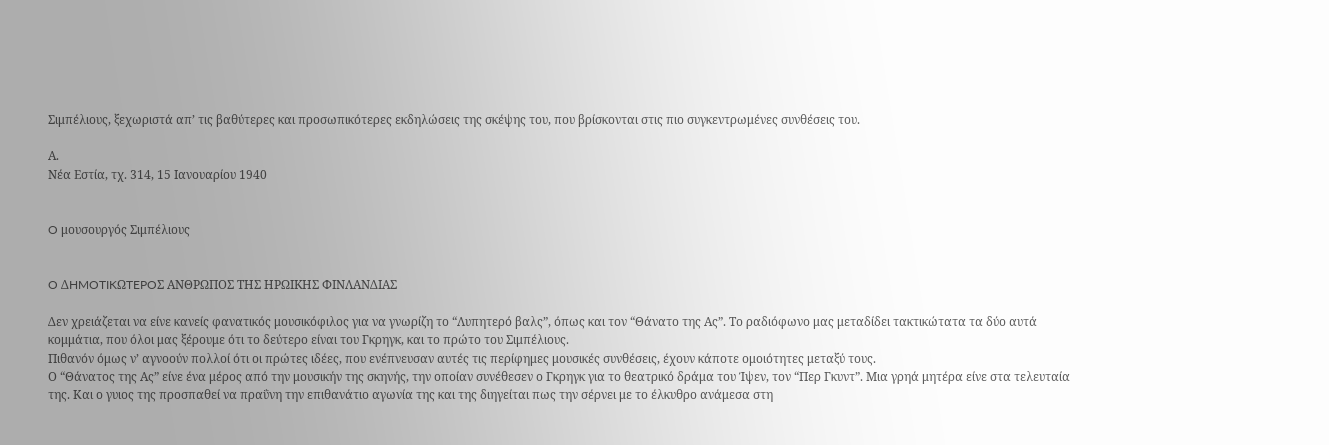Σιμπέλιους, ξεχωριστά απ’ τις βαθύτερες και προσωπικότερες εκδηλώσεις της σκέψης του, που βρίσκονται στις πιο συγκεντρωμένες συνθέσεις του.

Α.
Νέα Εστία, τχ. 314, 15 Ιανουαρίου 1940


O μουσουργός Σιμπέλιους


O ΔHMOTIKΩTEPOΣ ANΘPΩΠOΣ THΣ HPΩΙKHΣ ΦINΛANΔIAΣ

Δεν χρειάζεται να είνε κανείς φανατικός μουσικόφιλος για να γνωρίζη το “Λυπητερό βαλς”, όπως και τον “Θάνατο της Ας”. Το ραδιόφωνο μας μεταδίδει τακτικώτατα τα δύο αυτά κομμάτια, που όλοι μας ξέρουμε ότι το δεύτερο είναι του Γκρηγκ, και το πρώτο του Σιμπέλιους.
Πιθανόν όμως ν’ αγνοούν πολλοί ότι οι πρώτες ιδέες, που ενέπνευσαν αυτές τις περίφημες μουσικές συνθέσεις, έχουν κάποτε ομοιότητες μεταξύ τους.
Ο “Θάνατος της Ας” είνε ένα μέρος από την μουσικήν της σκηνής, την οποίαν συνέθεσεν ο Γκρηγκ για το θεατρικό δράμα του Ίψεν, τον “Περ Γκυντ”. Μια γρηά μητέρα είνε στα τελευταία της. Και ο γυιος της προσπαθεί να πραΰνη την επιθανάτιο αγωνία της και της διηγείται πως την σέρνει με το έλκυθρο ανάμεσα στη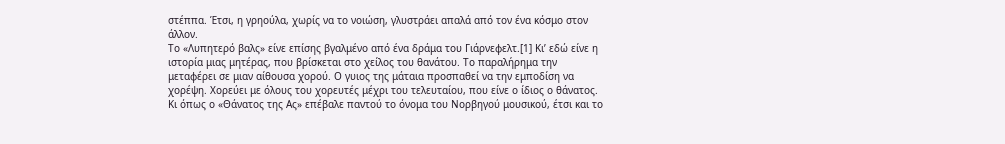στέππα. Έτσι, η γρηούλα, χωρίς να το νοιώση, γλυστράει απαλά από τον ένα κόσμο στον άλλον.
Το «Λυπητερό βαλς» είνε επίσης βγαλμένο από ένα δράμα του Γιάρνεφελτ.[1] Κι’ εδώ είνε η ιστορία μιας μητέρας, που βρίσκεται στο χείλος του θανάτου. Το παραλήρημα την μεταφέρει σε μιαν αίθουσα χορού. Ο γυιος της μάταια προσπαθεί να την εμποδίση να χορέψη. Χορεύει με όλους του χορευτές μέχρι του τελευταίου, που είνε ο ίδιος ο θάνατος.
Κι όπως ο «Θάνατος της Ας» επέβαλε παντού το όνομα του Nορβηγού μουσικού, έτσι και το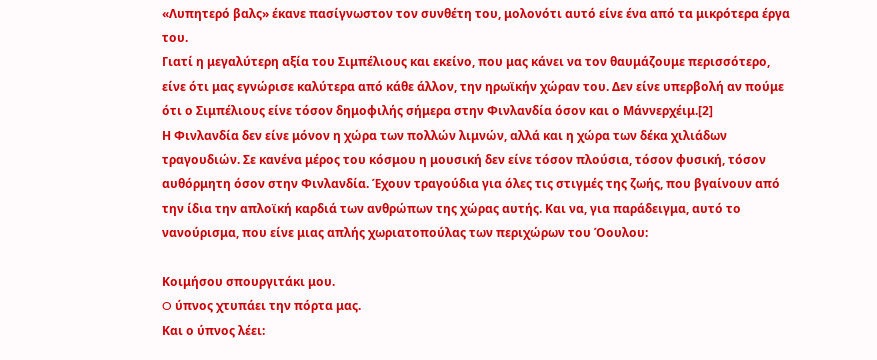«Λυπητερό βαλς» έκανε πασίγνωστον τον συνθέτη του, μολονότι αυτό είνε ένα από τα μικρότερα έργα του.
Γιατί η μεγαλύτερη αξία του Σιμπέλιους και εκείνο, που μας κάνει να τον θαυμάζουμε περισσότερο, είνε ότι μας εγνώρισε καλύτερα από κάθε άλλον, την ηρωϊκήν χώραν του. Δεν είνε υπερβολή αν πούμε ότι ο Σιμπέλιους είνε τόσον δημοφιλής σήμερα στην Φινλανδία όσον και ο Μάννερχέιμ.[2]
Η Φινλανδία δεν είνε μόνον η χώρα των πολλών λιμνών, αλλά και η χώρα των δέκα χιλιάδων τραγουδιών. Σε κανένα μέρος του κόσμου η μουσική δεν είνε τόσον πλούσια, τόσον φυσική, τόσον αυθόρμητη όσον στην Φινλανδία. Έχουν τραγούδια για όλες τις στιγμές της ζωής, που βγαίνουν από την ίδια την απλοϊκή καρδιά των ανθρώπων της χώρας αυτής. Και να, για παράδειγμα, αυτό το νανούρισμα, που είνε μιας απλής χωριατοπούλας των περιχώρων του Όουλου:

Kοιμήσου σπουργιτάκι μου.
O ύπνος χτυπάει την πόρτα μας.
Και ο ύπνος λέει: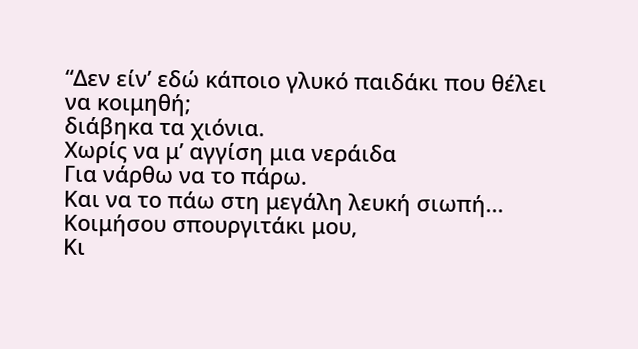“Δεν είν’ εδώ κάποιο γλυκό παιδάκι που θέλει να κοιμηθή;
διάβηκα τα χιόνια.
Χωρίς να μ’ αγγίση μια νεράιδα
Για νάρθω να το πάρω.
Και να το πάω στη μεγάλη λευκή σιωπή...
Κοιμήσου σπουργιτάκι μου,
Κι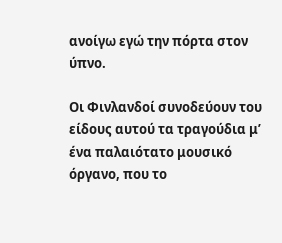ανοίγω εγώ την πόρτα στον ύπνο.

Οι Φινλανδοί συνοδεύουν του είδους αυτού τα τραγούδια μ’ ένα παλαιότατο μουσικό όργανο, που το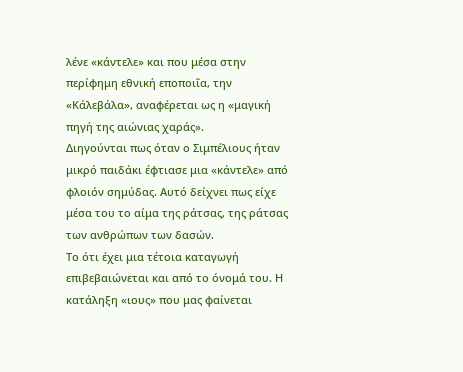λένε «κάντελε» και που μέσα στην περίφημη εθνική εποποιΐα, την «Κάλεβάλα», αναφέρεται ως η «μαγική πηγή της αιώνιας χαράς».
Διηγούνται πως όταν ο Σιμπέλιους ήταν μικρό παιδάκι έφτιασε μια «κάντελε» από φλοιόν σημύδας. Αυτό δείχνει πως είχε μέσα του το αίμα της ράτσας, της ράτσας των ανθρώπων των δασών.
Το ότι έχει μια τέτοια καταγωγή επιβεβαιώνεται και από το όνομά του. Η κατάληξη «ιους» που μας φαίνεται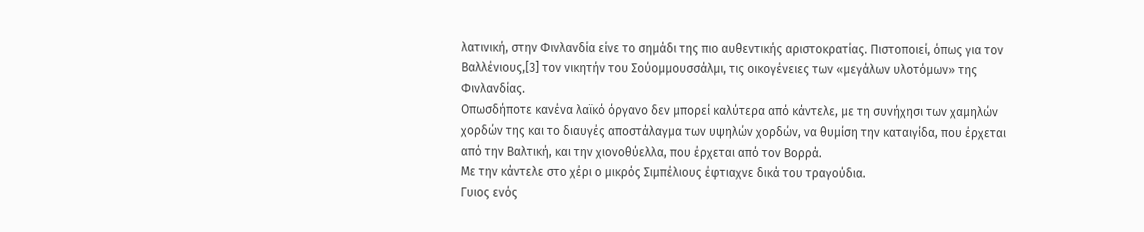λατινική, στην Φινλανδία είνε το σημάδι της πιο αυθεντικής αριστοκρατίας. Πιστοποιεί, όπως για τον Bαλλένιους,[3] τον νικητήν του Σούομμουσσάλμι, τις οικογένειες των «μεγάλων υλοτόμων» της Φινλανδίας.
Οπωσδήποτε κανένα λαϊκό όργανο δεν μπορεί καλύτερα από κάντελε, με τη συνήχησι των χαμηλών χορδών της και το διαυγές αποστάλαγμα των υψηλών χορδών, να θυμίση την καταιγίδα, που έρχεται από την Bαλτική, και την χιονοθύελλα, που έρχεται από τον Bορρά.
Με την κάντελε στο χέρι ο μικρός Σιμπέλιους έφτιαχνε δικά του τραγούδια.
Γυιος ενός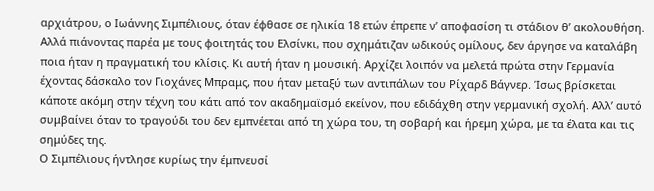αρχιάτρου, ο Iωάννης Σιμπέλιους, όταν έφθασε σε ηλικία 18 ετών έπρεπε ν’ αποφασίση τι στάδιον θ’ ακολουθήση.
Αλλά πιάνοντας παρέα με τους φοιτητάς του Eλσίνκι, που σχημάτιζαν ωδικούς ομίλους, δεν άργησε να καταλάβη ποια ήταν η πραγματική του κλίσις. Κι αυτή ήταν η μουσική. Αρχίζει λοιπόν να μελετά πρώτα στην Γερμανία έχοντας δάσκαλο τον Γιοχάνες Mπραμς, που ήταν μεταξύ των αντιπάλων του Pίχαρδ Bάγνερ. Ίσως βρίσκεται κάποτε ακόμη στην τέχνη του κάτι από τον ακαδημαϊσμό εκείνον, που εδιδάχθη στην γερμανική σχολή. Αλλ’ αυτό συμβαίνει όταν το τραγούδι του δεν εμπνέεται από τη χώρα του, τη σοβαρή και ήρεμη χώρα, με τα έλατα και τις σημύδες της.
Ο Σιμπέλιους ήντλησε κυρίως την έμπνευσί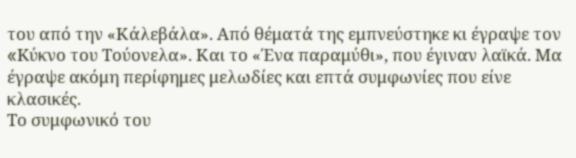του από την «Κάλεβάλα». Από θέματά της εμπνεύστηκε κι έγραψε τον «Kύκνο του Tούονελα». Και το «Ένα παραμύθι», που έγιναν λαϊκά. Μα έγραψε ακόμη περίφημες μελωδίες και επτά συμφωνίες που είνε κλασικές.
Το συμφωνικό του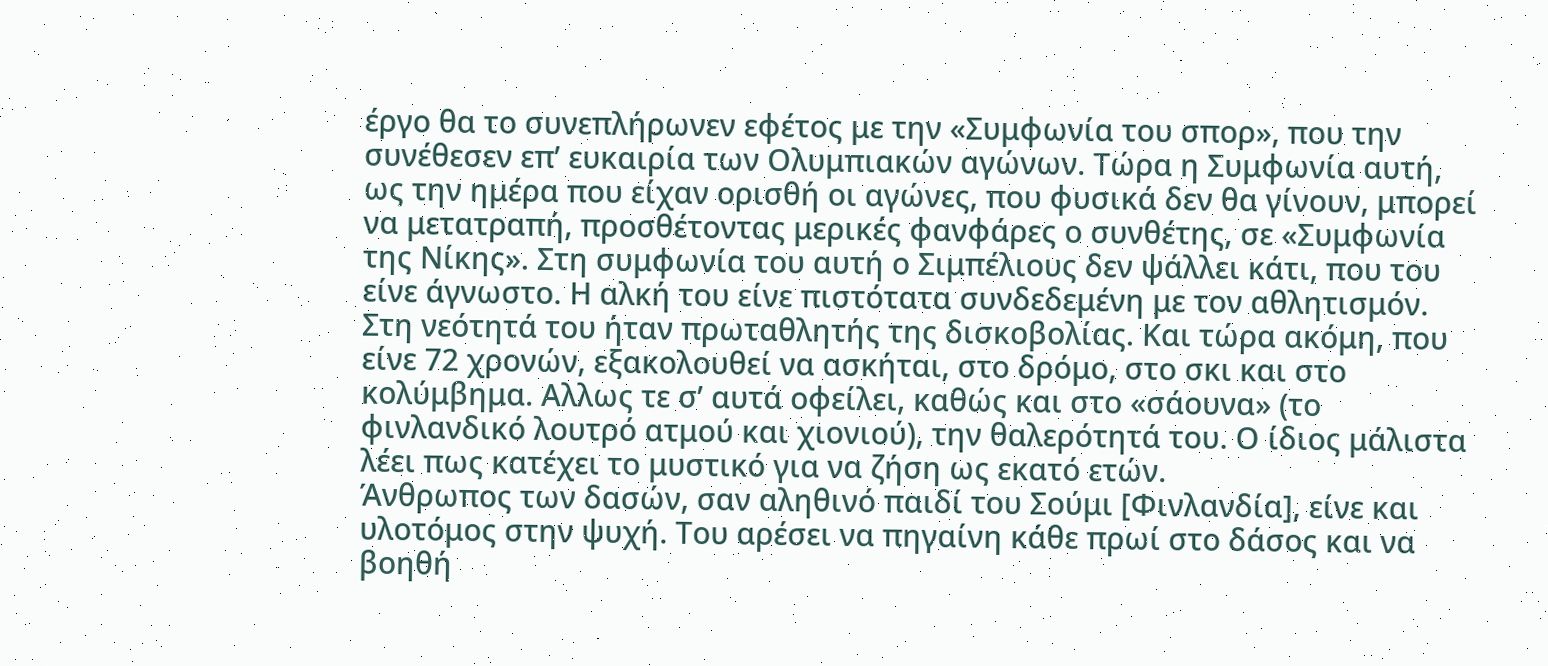έργο θα το συνεπλήρωνεν εφέτος με την «Συμφωνία του σπορ», που την συνέθεσεν επ’ ευκαιρία των Oλυμπιακών αγώνων. Τώρα η Συμφωνία αυτή, ως την ημέρα που είχαν ορισθή οι αγώνες, που φυσικά δεν θα γίνουν, μπορεί να μετατραπή, προσθέτοντας μερικές φανφάρες ο συνθέτης, σε «Συμφωνία της Nίκης». Στη συμφωνία του αυτή ο Σιμπέλιους δεν ψάλλει κάτι, που του είνε άγνωστο. Η αλκή του είνε πιστότατα συνδεδεμένη με τον αθλητισμόν. Στη νεότητά του ήταν πρωταθλητής της δισκοβολίας. Και τώρα ακόμη, που είνε 72 χρονών, εξακολουθεί να ασκήται, στο δρόμο, στο σκι και στο κολύμβημα. Αλλως τε σ’ αυτά οφείλει, καθώς και στο «σάουνα» (το φινλανδικό λουτρό ατμού και χιονιού), την θαλερότητά του. Ο ίδιος μάλιστα λέει πως κατέχει το μυστικό για να ζήση ως εκατό ετών.
Άνθρωπος των δασών, σαν αληθινό παιδί του Σούμι [Φινλανδία], είνε και υλοτόμος στην ψυχή. Του αρέσει να πηγαίνη κάθε πρωί στο δάσος και να βοηθή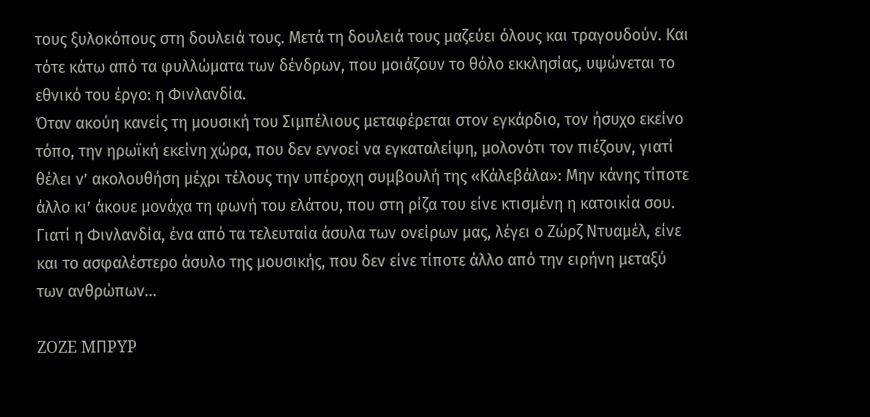τους ξυλοκόπους στη δουλειά τους. Μετά τη δουλειά τους μαζεύει όλους και τραγουδούν. Και τότε κάτω από τα φυλλώματα των δένδρων, που μοιάζουν το θόλο εκκλησίας, υψώνεται το εθνικό του έργο: η Φινλανδία.
Όταν ακούη κανείς τη μουσική του Σιμπέλιους μεταφέρεται στον εγκάρδιο, τον ήσυχο εκείνο τόπο, την ηρωϊκή εκείνη χώρα, που δεν εννοεί να εγκαταλείψη, μολονότι τον πιέζουν, γιατί θέλει ν’ ακολουθήση μέχρι τέλους την υπέροχη συμβουλή της «Κάλεβάλα»: Mην κάνης τίποτε άλλο κι’ άκουε μονάχα τη φωνή του ελάτου, που στη ρίζα του είνε κτισμένη η κατοικία σου.
Γιατί η Φινλανδία, ένα από τα τελευταία άσυλα των ονείρων μας, λέγει ο Zώρζ Nτυαμέλ, είνε και το ασφαλέστερο άσυλο της μουσικής, που δεν είνε τίποτε άλλο από την ειρήνη μεταξύ των ανθρώπων...

ZOZE MΠPYP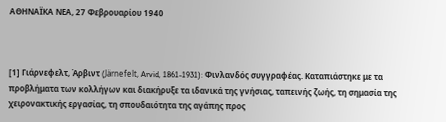ΑΘΗΝΑΪΚΑ ΝΕΑ, 27 Φεβρουαρίου 1940



[1] Γιάρνεφελτ, Άρβιντ (Järnefelt, Arvid, 1861-1931): Φινλανδός συγγραφέας. Καταπιάστηκε με τα προβλήματα των κολλήγων και διακήρυξε τα ιδανικά της γνήσιας, ταπεινής ζωής, τη σημασία της χειρονακτικής εργασίας, τη σπουδαιότητα της αγάπης προς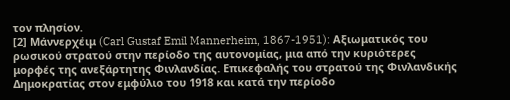τον πλησίον.
[2] Μάννερχέιμ (Carl Gustaf Emil Mannerheim, 1867-1951): Αξιωματικός του ρωσικού στρατού στην περίοδο της αυτονομίας, μια από την κυριότερες μορφές της ανεξάρτητης Φινλανδίας. Επικεφαλής του στρατού της Φινλανδικής Δημοκρατίας στον εμφύλιο του 1918 και κατά την περίοδο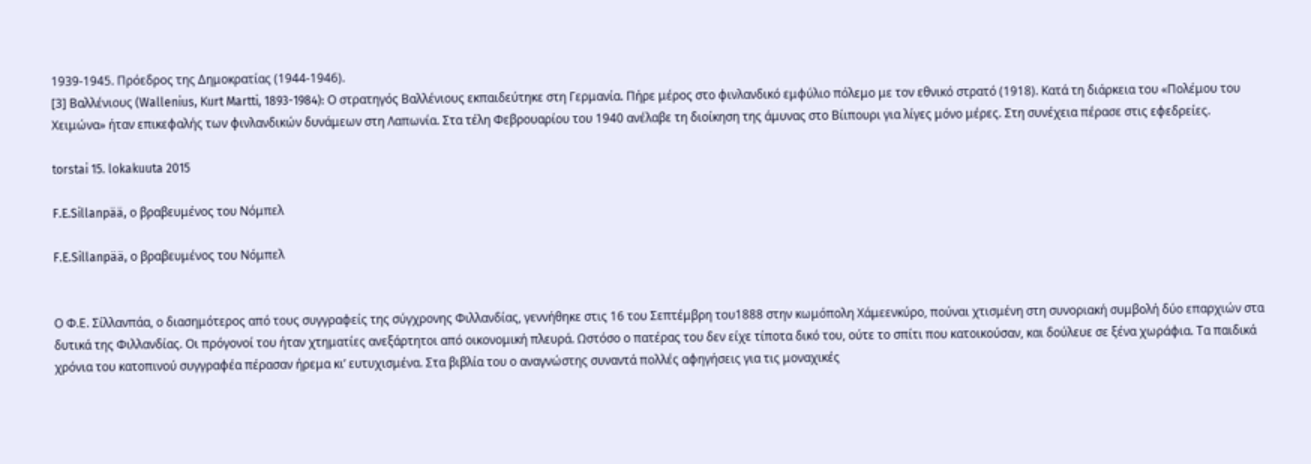1939-1945. Πρόεδρος της Δημοκρατίας (1944-1946).
[3] Βαλλένιους (Wallenius, Κurt Martti, 1893-1984): Ο στρατηγός Βαλλένιους εκπαιδεύτηκε στη Γερμανία. Πήρε μέρος στο φινλανδικό εμφύλιο πόλεμο με τον εθνικό στρατό (1918). Κατά τη διάρκεια του «Πολέμου του Χειμώνα» ήταν επικεφαλής των φινλανδικών δυνάμεων στη Λαπωνία. Στα τέλη Φεβρουαρίου του 1940 ανέλαβε τη διοίκηση της άμυνας στο Βίιπουρι για λίγες μόνο μέρες. Στη συνέχεια πέρασε στις εφεδρείες.

torstai 15. lokakuuta 2015

F.E.Sillanpää, ο βραβευμένος του Νόμπελ

F.E.Sillanpää, ο βραβευμένος του Νόμπελ


Ο Φ.Ε. Σίλλανπάα, ο διασημότερος από τους συγγραφείς της σύγχρονης Φιλλανδίας, γεννήθηκε στις 16 του Σεπτέμβρη του1888 στην κωμόπολη Χάμεενκύρο, πούναι χτισμένη στη συνοριακή συμβολή δύο επαρχιών στα δυτικά της Φιλλανδίας. Οι πρόγονοί του ήταν χτηματίες ανεξάρτητοι από οικονομική πλευρά. Ωστόσο ο πατέρας του δεν είχε τίποτα δικό του, ούτε το σπίτι που κατοικούσαν, και δούλευε σε ξένα χωράφια. Τα παιδικά χρόνια του κατοπινού συγγραφέα πέρασαν ήρεμα κι’ ευτυχισμένα. Στα βιβλία του ο αναγνώστης συναντά πολλές αφηγήσεις για τις μοναχικές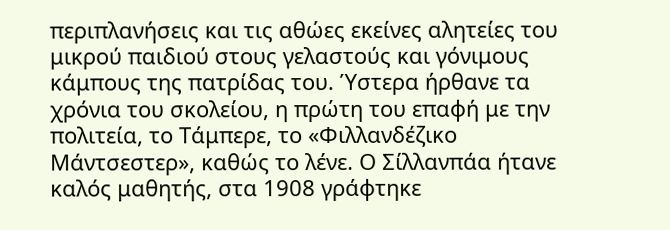περιπλανήσεις και τις αθώες εκείνες αλητείες του μικρού παιδιού στους γελαστούς και γόνιμους κάμπους της πατρίδας του. Ύστερα ήρθανε τα χρόνια του σκολείου, η πρώτη του επαφή με την πολιτεία, το Τάμπερε, το «Φιλλανδέζικο Μάντσεστερ», καθώς το λένε. Ο Σίλλανπάα ήτανε καλός μαθητής, στα 1908 γράφτηκε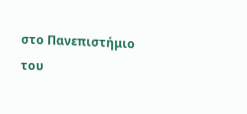στο Πανεπιστήμιο του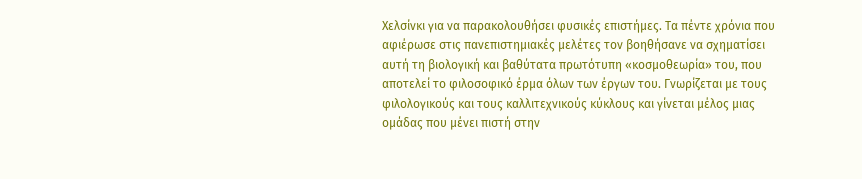Χελσίνκι για να παρακολουθήσει φυσικές επιστήμες. Τα πέντε χρόνια που αφιέρωσε στις πανεπιστημιακές μελέτες τον βοηθήσανε να σχηματίσει αυτή τη βιολογική και βαθύτατα πρωτότυπη «κοσμοθεωρία» του, που αποτελεί το φιλοσοφικό έρμα όλων των έργων του. Γνωρίζεται με τους φιλολογικούς και τους καλλιτεχνικούς κύκλους και γίνεται μέλος μιας ομάδας που μένει πιστή στην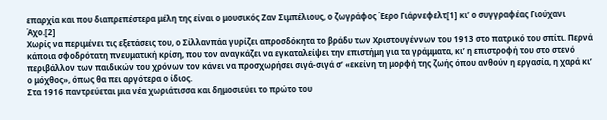επαρχία και που διαπρεπέστερα μέλη της είναι ο μουσικός Ζαν Σιμπέλιους, ο ζωγράφος Έερο Γιάρνεφελτ[1] κι’ ο συγγραφέας Γιούχανι Άχο.[2]
Χωρίς να περιμένει τις εξετάσεις του, ο Σίλλανπάα γυρίζει απροσδόκητα το βράδυ των Χριστουγέννων του 1913 στο πατρικό του σπίτι. Περνά κάποια σφοδρότατη πνευματική κρίση, που τον αναγκάζει να εγκαταλείψει την επιστήμη για τα γράμματα, κι’ η επιστροφή του στο στενό περιβάλλον των παιδικών του χρόνων τον κάνει να προσχωρήσει σιγά-σιγά σ’ «εκείνη τη μορφή της ζωής όπου ανθούν η εργασία, η χαρά κι’ ο μόχθος», όπως θα πει αργότερα ο ίδιος.
Στα 1916 παντρεύεται μια νέα χωριάτισσα και δημοσιεύει το πρώτο του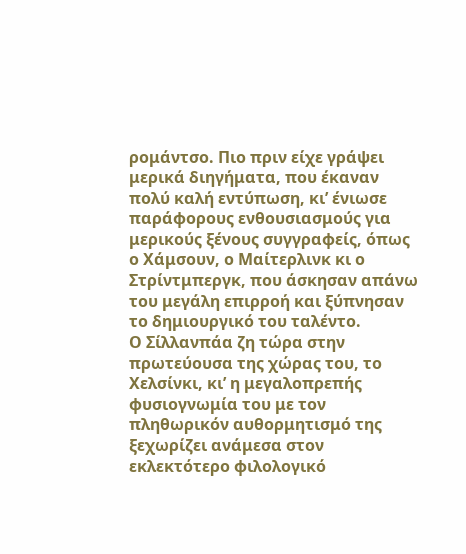ρομάντσο. Πιο πριν είχε γράψει μερικά διηγήματα, που έκαναν πολύ καλή εντύπωση, κι’ ένιωσε παράφορους ενθουσιασμούς για μερικούς ξένους συγγραφείς, όπως ο Χάμσουν, ο Μαίτερλινκ κι ο Στρίντμπεργκ, που άσκησαν απάνω του μεγάλη επιρροή και ξύπνησαν το δημιουργικό του ταλέντο.
Ο Σίλλανπάα ζη τώρα στην πρωτεύουσα της χώρας του, το Χελσίνκι, κι’ η μεγαλοπρεπής φυσιογνωμία του με τον πληθωρικόν αυθορμητισμό της ξεχωρίζει ανάμεσα στον εκλεκτότερο φιλολογικό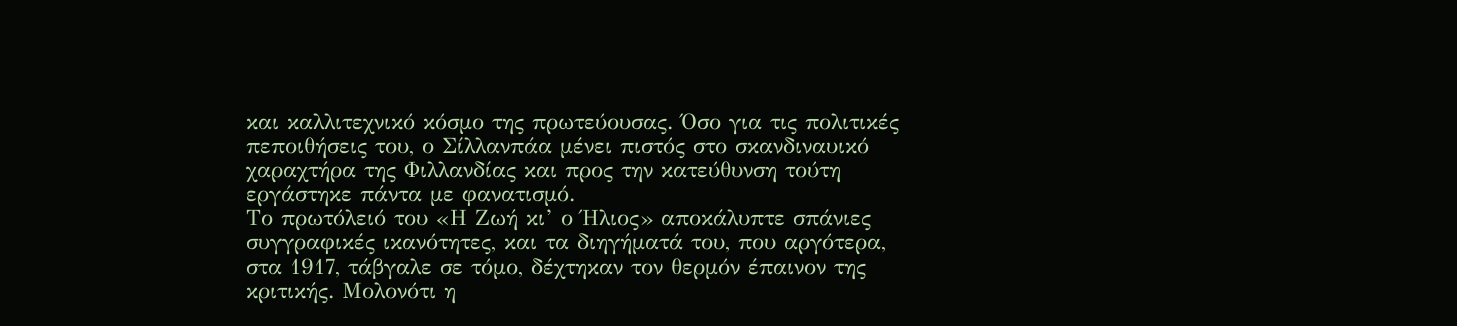και καλλιτεχνικό κόσμο της πρωτεύουσας. Όσο για τις πολιτικές πεποιθήσεις του, ο Σίλλανπάα μένει πιστός στο σκανδιναυικό χαραχτήρα της Φιλλανδίας και προς την κατεύθυνση τούτη εργάστηκε πάντα με φανατισμό.
Το πρωτόλειό του «Η Ζωή κι’ ο Ήλιος» αποκάλυπτε σπάνιες συγγραφικές ικανότητες, και τα διηγήματά του, που αργότερα, στα 1917, τάβγαλε σε τόμο, δέχτηκαν τον θερμόν έπαινον της κριτικής. Μολονότι η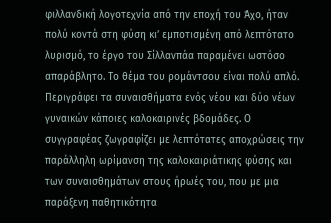φιλλανδική λογοτεχνία από την εποχή του Άχο, ήταν πολύ κοντά στη φύση κι’ εμποτισμένη από λεπτότατο λυρισμό, το έργο του Σίλλανπάα παραμένει ωστόσο απαράβλητο. Το θέμα του ρομάντσου είναι πολύ απλό. Περιγράφει τα συναισθήματα ενός νέου και δύο νέων γυναικών κάποιες καλοκαιρινές βδομάδες. Ο συγγραφέας ζωγραφίζει με λεπτότατες αποχρώσεις την παράλληλη ωρίμανση της καλοκαιριάτικης φύσης και των συναισθημάτων στους ήρωές του, που με μια παράξενη παθητικότητα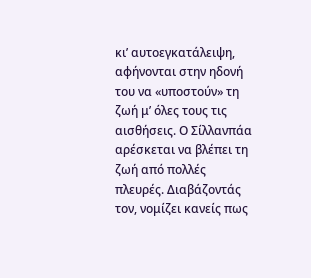κι’ αυτοεγκατάλειψη, αφήνονται στην ηδονή του να «υποστούν» τη ζωή μ’ όλες τους τις αισθήσεις. Ο Σίλλανπάα αρέσκεται να βλέπει τη ζωή από πολλές πλευρές. Διαβάζοντάς τον, νομίζει κανείς πως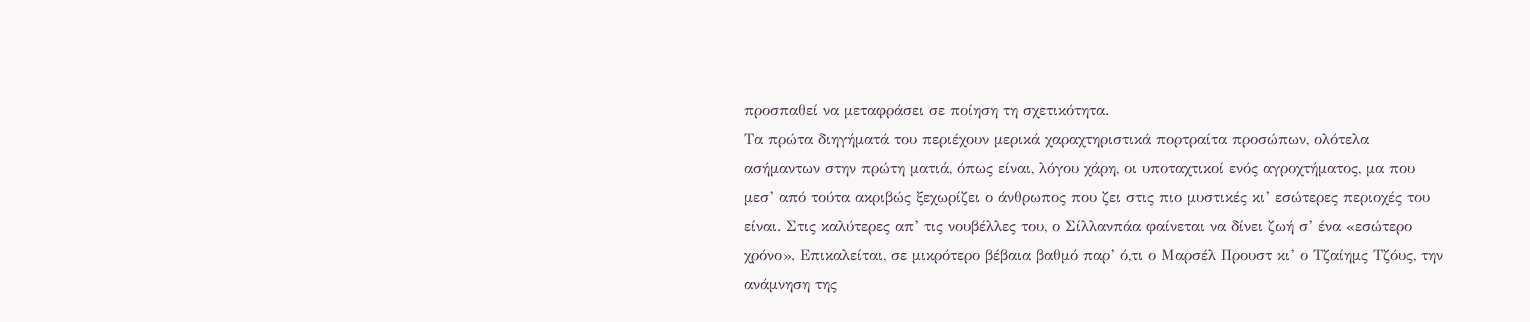προσπαθεί να μεταφράσει σε ποίηση τη σχετικότητα.
Τα πρώτα διηγήματά του περιέχουν μερικά χαραχτηριστικά πορτραίτα προσώπων, ολότελα ασήμαντων στην πρώτη ματιά, όπως είναι, λόγου χάρη, οι υποταχτικοί ενός αγροχτήματος, μα που μεσ’ από τούτα ακριβώς ξεχωρίζει ο άνθρωπος που ζει στις πιο μυστικές κι’ εσώτερες περιοχές του είναι. Στις καλύτερες απ’ τις νουβέλλες του, ο Σίλλανπάα φαίνεται να δίνει ζωή σ’ ένα «εσώτερο χρόνο». Επικαλείται, σε μικρότερο βέβαια βαθμό παρ’ ό,τι ο Μαρσέλ Προυστ κι’ ο Τζαίημς Τζόυς, την ανάμνηση της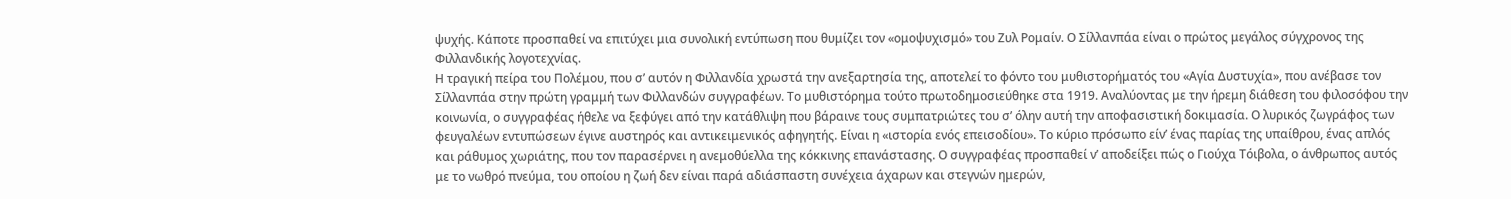ψυχής. Κάποτε προσπαθεί να επιτύχει μια συνολική εντύπωση που θυμίζει τον «ομοψυχισμό» του Ζυλ Ρομαίν. Ο Σίλλανπάα είναι ο πρώτος μεγάλος σύγχρονος της Φιλλανδικής λογοτεχνίας.
Η τραγική πείρα του Πολέμου, που σ’ αυτόν η Φιλλανδία χρωστά την ανεξαρτησία της, αποτελεί το φόντο του μυθιστορήματός του «Αγία Δυστυχία», που ανέβασε τον Σίλλανπάα στην πρώτη γραμμή των Φιλλανδών συγγραφέων. Το μυθιστόρημα τούτο πρωτοδημοσιεύθηκε στα 1919. Αναλύοντας με την ήρεμη διάθεση του φιλοσόφου την κοινωνία, ο συγγραφέας ήθελε να ξεφύγει από την κατάθλιψη που βάραινε τους συμπατριώτες του σ’ όλην αυτή την αποφασιστική δοκιμασία. Ο λυρικός ζωγράφος των φευγαλέων εντυπώσεων έγινε αυστηρός και αντικειμενικός αφηγητής. Είναι η «ιστορία ενός επεισοδίου». Το κύριο πρόσωπο είν’ ένας παρίας της υπαίθρου, ένας απλός και ράθυμος χωριάτης, που τον παρασέρνει η ανεμοθύελλα της κόκκινης επανάστασης. Ο συγγραφέας προσπαθεί ν’ αποδείξει πώς ο Γιούχα Τόιβολα, ο άνθρωπος αυτός με το νωθρό πνεύμα, του οποίου η ζωή δεν είναι παρά αδιάσπαστη συνέχεια άχαρων και στεγνών ημερών,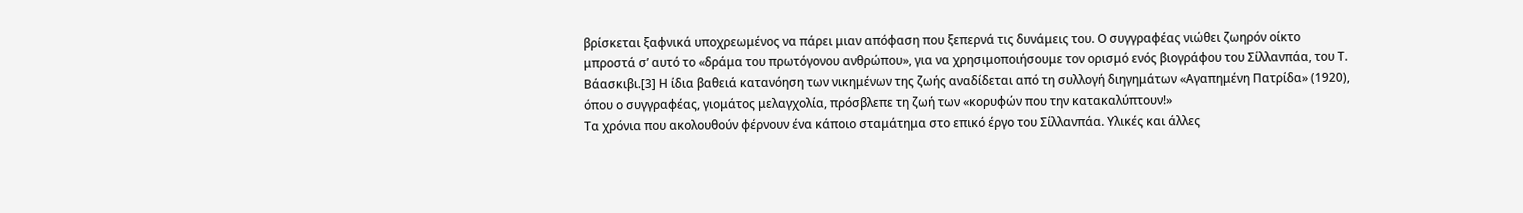βρίσκεται ξαφνικά υποχρεωμένος να πάρει μιαν απόφαση που ξεπερνά τις δυνάμεις του. Ο συγγραφέας νιώθει ζωηρόν οίκτο μπροστά σ’ αυτό το «δράμα του πρωτόγονου ανθρώπου», για να χρησιμοποιήσουμε τον ορισμό ενός βιογράφου του Σίλλανπάα, του Τ. Βάασκιβι.[3] Η ίδια βαθειά κατανόηση των νικημένων της ζωής αναδίδεται από τη συλλογή διηγημάτων «Αγαπημένη Πατρίδα» (1920), όπου ο συγγραφέας, γιομάτος μελαγχολία, πρόσβλεπε τη ζωή των «κορυφών που την κατακαλύπτουν!»
Τα χρόνια που ακολουθούν φέρνουν ένα κάποιο σταμάτημα στο επικό έργο του Σίλλανπάα. Υλικές και άλλες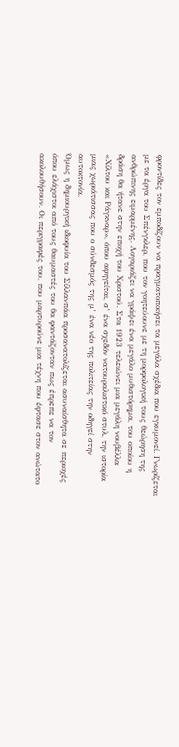φροντίδες τον εμποδίζουν να πραγματοποιήσει τα μεγάλα σχέδια που εγκυμονεί. Γνωρίζεται με τα έργα του Σπένγκλερ, που τον γοητεύουνε με τη μορφολογική τους θεώρηση της ανθρώπινης ειμαρμένης. Λογαριάζει να γράψει ένα μεγάλο μυθιστόρημα, του οποίου η δράση θα ήτανε στην εποχή του Χριστού. Στα 1923 τελειώνει μια μεγάλη νουβέλλα «Χίλτου και Ράγκναρ», όπου αφηγείται, σ’ ένα σχεδόν νατουραλιστικό στυλ, την ιστορία μιας χωριάτισσας που ο σύνδεσμός της μ’ ένα νέο της πολιτείας την οδηγεί στην αυτοκτονία.
Όμως η δημιουργική ιδιοφυία του Σίλλανπάα προσανατολίζεται ασυναίσθητα σε περιοχές όπου ελάχιστοι από τους θαυμαστές του θα φαντάζονταν πως έπρεπε να τον ακολουθήσουν. Οι περιγραφές του, που μαρτυρούνε μια τέχνη που έφτασε στον ανώτατο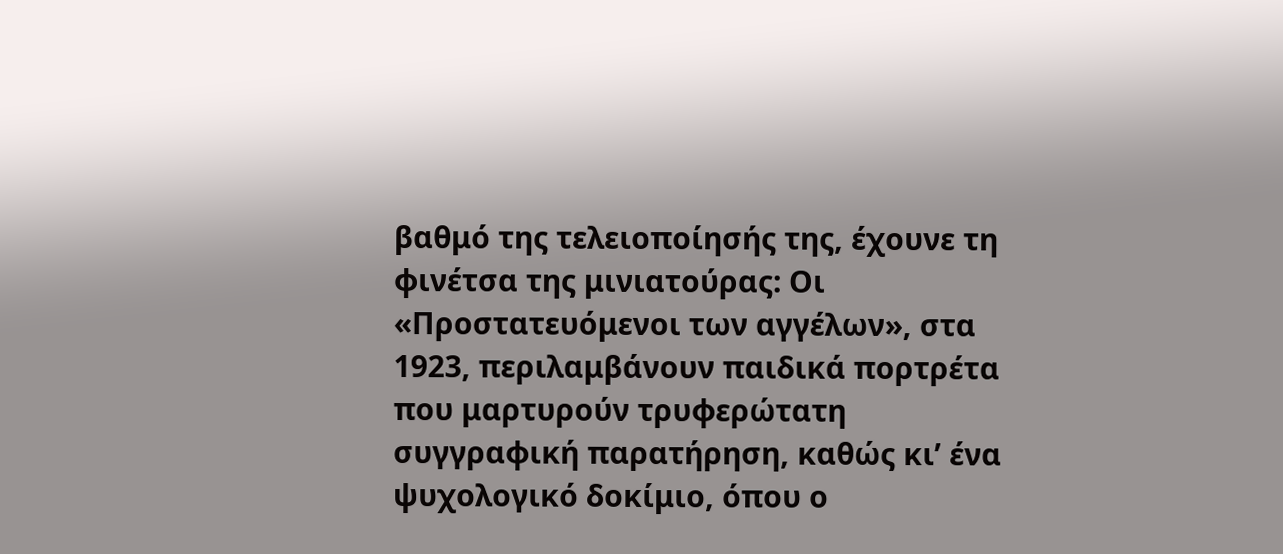βαθμό της τελειοποίησής της, έχουνε τη φινέτσα της μινιατούρας: Οι «Προστατευόμενοι των αγγέλων», στα 1923, περιλαμβάνουν παιδικά πορτρέτα που μαρτυρούν τρυφερώτατη συγγραφική παρατήρηση, καθώς κι’ ένα ψυχολογικό δοκίμιο, όπου ο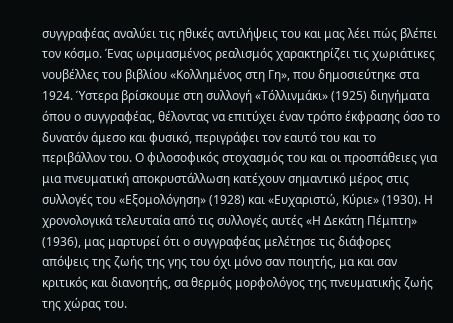συγγραφέας αναλύει τις ηθικές αντιλήψεις του και μας λέει πώς βλέπει τον κόσμο. Ένας ωριμασμένος ρεαλισμός χαρακτηρίζει τις χωριάτικες νουβέλλες του βιβλίου «Κολλημένος στη Γη», που δημοσιεύτηκε στα 1924. Ύστερα βρίσκουμε στη συλλογή «Τόλλινμάκι» (1925) διηγήματα όπου ο συγγραφέας, θέλοντας να επιτύχει έναν τρόπο έκφρασης όσο το δυνατόν άμεσο και φυσικό, περιγράφει τον εαυτό του και το περιβάλλον του. Ο φιλοσοφικός στοχασμός του και οι προσπάθειες για μια πνευματική αποκρυστάλλωση κατέχουν σημαντικό μέρος στις συλλογές του «Εξομολόγηση» (1928) και «Ευχαριστώ, Κύριε» (1930). Η χρονολογικά τελευταία από τις συλλογές αυτές «Η Δεκάτη Πέμπτη» (1936), μας μαρτυρεί ότι ο συγγραφέας μελέτησε τις διάφορες απόψεις της ζωής της γης του όχι μόνο σαν ποιητής, μα και σαν κριτικός και διανοητής, σα θερμός μορφολόγος της πνευματικής ζωής της χώρας του.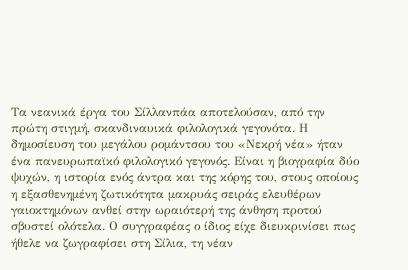Τα νεανικά έργα του Σίλλανπάα αποτελούσαν, από την πρώτη στιγμή, σκανδιναυικά φιλολογικά γεγονότα. Η δημοσίευση του μεγάλου ρομάντσου του «Νεκρή νέα» ήταν ένα πανευρωπαϊκό φιλολογικό γεγονός. Είναι η βιογραφία δύο ψυχών, η ιστορία ενός άντρα και της κόρης του, στους οποίους η εξασθενημένη ζωτικότητα μακρυάς σειράς ελευθέρων γαιοκτημόνων ανθεί στην ωραιότερή της άνθηση προτού σβυστεί ολότελα. Ο συγγραφέας ο ίδιος είχε διευκρινίσει πως ήθελε να ζωγραφίσει στη Σίλια, τη νέαν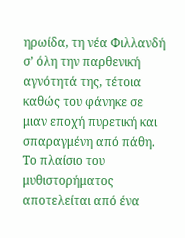ηρωίδα, τη νέα Φιλλανδή σ’ όλη την παρθενική αγνότητά της, τέτοια καθώς του φάνηκε σε μιαν εποχή πυρετική και σπαραγμένη από πάθη. Το πλαίσιο του μυθιστορήματος αποτελείται από ένα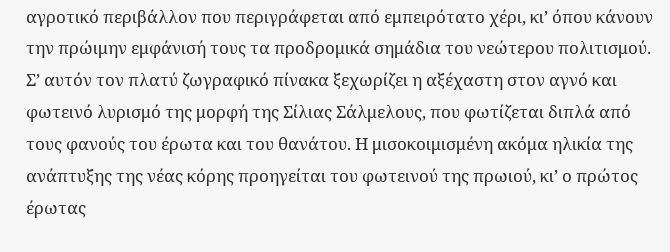αγροτικό περιβάλλον που περιγράφεται από εμπειρότατο χέρι, κι’ όπου κάνουν την πρώιμην εμφάνισή τους τα προδρομικά σημάδια του νεώτερου πολιτισμού. Σ’ αυτόν τον πλατύ ζωγραφικό πίνακα ξεχωρίζει η αξέχαστη στον αγνό και φωτεινό λυρισμό της μορφή της Σίλιας Σάλμελους, που φωτίζεται διπλά από τους φανούς του έρωτα και του θανάτου. Η μισοκοιμισμένη ακόμα ηλικία της ανάπτυξης της νέας κόρης προηγείται του φωτεινού της πρωιού, κι’ ο πρώτος έρωτας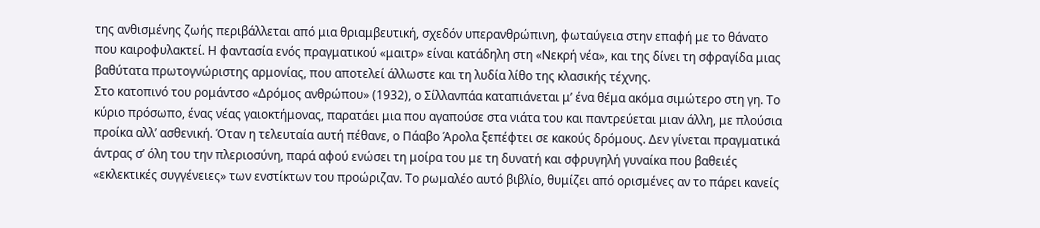της ανθισμένης ζωής περιβάλλεται από μια θριαμβευτική, σχεδόν υπερανθρώπινη, φωταύγεια στην επαφή με το θάνατο που καιροφυλακτεί. Η φαντασία ενός πραγματικού «μαιτρ» είναι κατάδηλη στη «Νεκρή νέα», και της δίνει τη σφραγίδα μιας βαθύτατα πρωτογνώριστης αρμονίας, που αποτελεί άλλωστε και τη λυδία λίθο της κλασικής τέχνης.
Στο κατοπινό του ρομάντσο «Δρόμος ανθρώπου» (1932), ο Σίλλανπάα καταπιάνεται μ’ ένα θέμα ακόμα σιμώτερο στη γη. Το κύριο πρόσωπο, ένας νέας γαιοκτήμονας, παρατάει μια που αγαπούσε στα νιάτα του και παντρεύεται μιαν άλλη, με πλούσια προίκα αλλ’ ασθενική. Όταν η τελευταία αυτή πέθανε, ο Πάαβο Άρολα ξεπέφτει σε κακούς δρόμους. Δεν γίνεται πραγματικά άντρας σ’ όλη του την πλεριοσύνη, παρά αφού ενώσει τη μοίρα του με τη δυνατή και σφρυγηλή γυναίκα που βαθειές «εκλεκτικές συγγένειες» των ενστίκτων του προώριζαν. Το ρωμαλέο αυτό βιβλίο, θυμίζει από ορισμένες αν το πάρει κανείς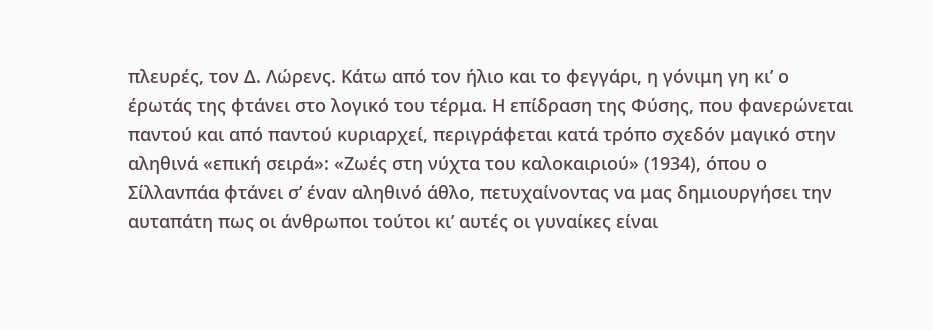πλευρές, τον Δ. Λώρενς. Κάτω από τον ήλιο και το φεγγάρι, η γόνιμη γη κι’ ο έρωτάς της φτάνει στο λογικό του τέρμα. Η επίδραση της Φύσης, που φανερώνεται παντού και από παντού κυριαρχεί, περιγράφεται κατά τρόπο σχεδόν μαγικό στην αληθινά «επική σειρά»: «Ζωές στη νύχτα του καλοκαιριού» (1934), όπου ο Σίλλανπάα φτάνει σ’ έναν αληθινό άθλο, πετυχαίνοντας να μας δημιουργήσει την αυταπάτη πως οι άνθρωποι τούτοι κι’ αυτές οι γυναίκες είναι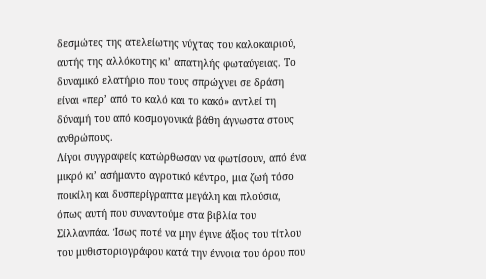δεσμώτες της ατελείωτης νύχτας του καλοκαιριού, αυτής της αλλόκοτης κι’ απατηλής φωταύγειας. Το δυναμικό ελατήριο που τους σπρώχνει σε δράση είναι «περ’ από το καλό και το κακό» αντλεί τη δύναμή του από κοσμογονικά βάθη άγνωστα στους ανθρώπους.
Λίγοι συγγραφείς κατώρθωσαν να φωτίσουν, από ένα μικρό κι’ ασήμαντο αγροτικό κέντρο, μια ζωή τόσο ποικίλη και δυσπερίγραπτα μεγάλη και πλούσια, όπως αυτή που συναντούμε στα βιβλία του Σίλλανπάα. Ίσως ποτέ να μην έγινε άξιος του τίτλου του μυθιστοριογράφου κατά την έννοια του όρου που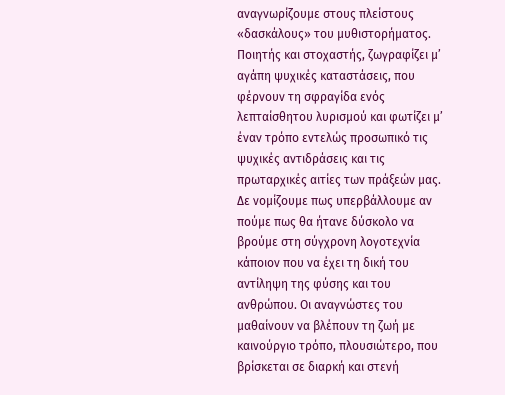αναγνωρίζουμε στους πλείστους «δασκάλους» του μυθιστορήματος. Ποιητής και στοχαστής, ζωγραφίζει μ’ αγάπη ψυχικές καταστάσεις, που φέρνουν τη σφραγίδα ενός λεπταίσθητου λυρισμού και φωτίζει μ’ έναν τρόπο εντελώς προσωπικό τις ψυχικές αντιδράσεις και τις πρωταρχικές αιτίες των πράξεών μας. Δε νομίζουμε πως υπερβάλλουμε αν πούμε πως θα ήτανε δύσκολο να βρούμε στη σύγχρονη λογοτεχνία κάποιον που να έχει τη δική του αντίληψη της φύσης και του ανθρώπου. Οι αναγνώστες του μαθαίνουν να βλέπουν τη ζωή με καινούργιο τρόπο, πλουσιώτερο, που βρίσκεται σε διαρκή και στενή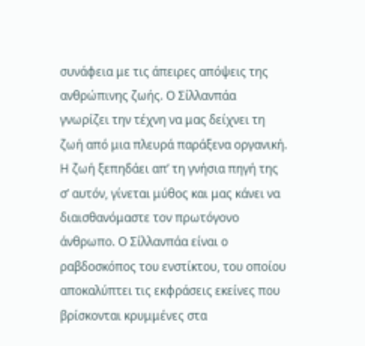συνάφεια με τις άπειρες απόψεις της ανθρώπινης ζωής. Ο Σίλλανπάα γνωρίζει την τέχνη να μας δείχνει τη ζωή από μια πλευρά παράξενα οργανική. Η ζωή ξεπηδάει απ’ τη γνήσια πηγή της σ’ αυτόν, γίνεται μύθος και μας κάνει να διαισθανόμαστε τον πρωτόγονο άνθρωπο. Ο Σίλλανπάα είναι ο ραβδοσκόπος του ενστίκτου, του οποίου αποκαλύπτει τις εκφράσεις εκείνες που βρίσκονται κρυμμένες στα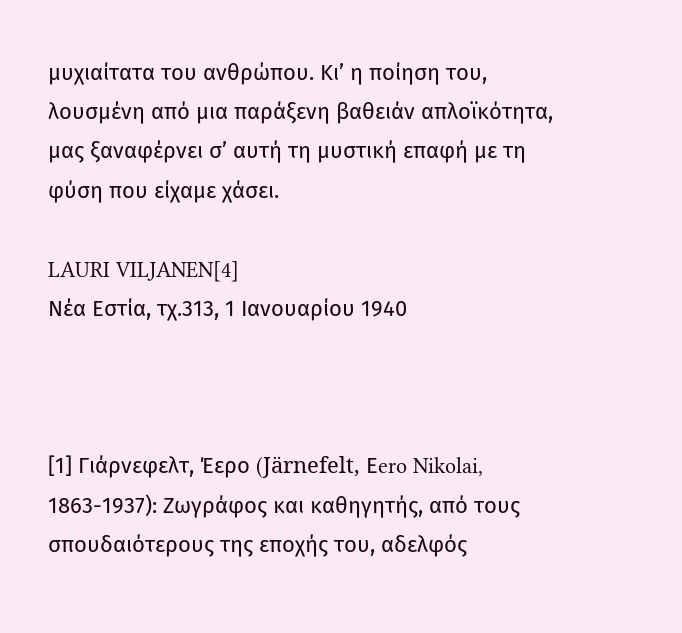μυχιαίτατα του ανθρώπου. Κι’ η ποίηση του, λουσμένη από μια παράξενη βαθειάν απλοϊκότητα, μας ξαναφέρνει σ’ αυτή τη μυστική επαφή με τη φύση που είχαμε χάσει.

LAURI VILJANEN[4]
Νέα Εστία, τχ.313, 1 Ιανουαρίου 1940



[1] Γιάρνεφελτ, Έερο (Järnefelt, Εero Nikolai, 1863-1937): Ζωγράφος και καθηγητής, από τους σπουδαιότερους της εποχής του, αδελφός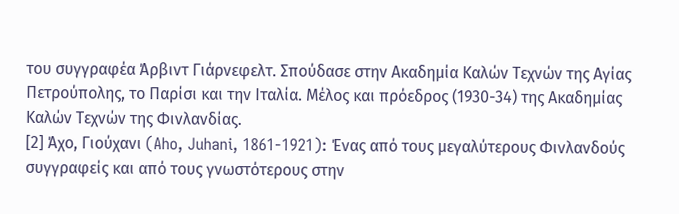του συγγραφέα Άρβιντ Γιάρνεφελτ. Σπούδασε στην Ακαδημία Καλών Τεχνών της Αγίας Πετρούπολης, το Παρίσι και την Ιταλία. Μέλος και πρόεδρος (1930-34) της Ακαδημίας Καλών Τεχνών της Φινλανδίας.
[2] Άχο, Γιούχανι (Aho, Juhani, 1861-1921): Ένας από τους μεγαλύτερους Φινλανδούς συγγραφείς και από τους γνωστότερους στην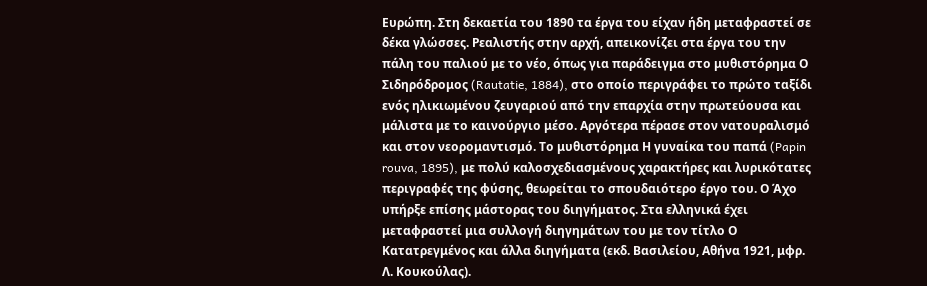Ευρώπη. Στη δεκαετία του 1890 τα έργα του είχαν ήδη μεταφραστεί σε δέκα γλώσσες. Ρεαλιστής στην αρχή, απεικονίζει στα έργα του την πάλη του παλιού με το νέο, όπως για παράδειγμα στο μυθιστόρημα Ο Σιδηρόδρομος (Rautatie, 1884), στο οποίο περιγράφει το πρώτο ταξίδι ενός ηλικιωμένου ζευγαριού από την επαρχία στην πρωτεύουσα και μάλιστα με το καινούργιο μέσο. Αργότερα πέρασε στον νατουραλισμό και στον νεορομαντισμό. Το μυθιστόρημα Η γυναίκα του παπά (Papin rouva, 1895), με πολύ καλοσχεδιασμένους χαρακτήρες και λυρικότατες περιγραφές της φύσης, θεωρείται το σπουδαιότερο έργο του. Ο Άχο υπήρξε επίσης μάστορας του διηγήματος. Στα ελληνικά έχει μεταφραστεί μια συλλογή διηγημάτων του με τον τίτλο Ο Κατατρεγμένος και άλλα διηγήματα (εκδ. Βασιλείου, Αθήνα 1921, μφρ. Λ. Κουκούλας).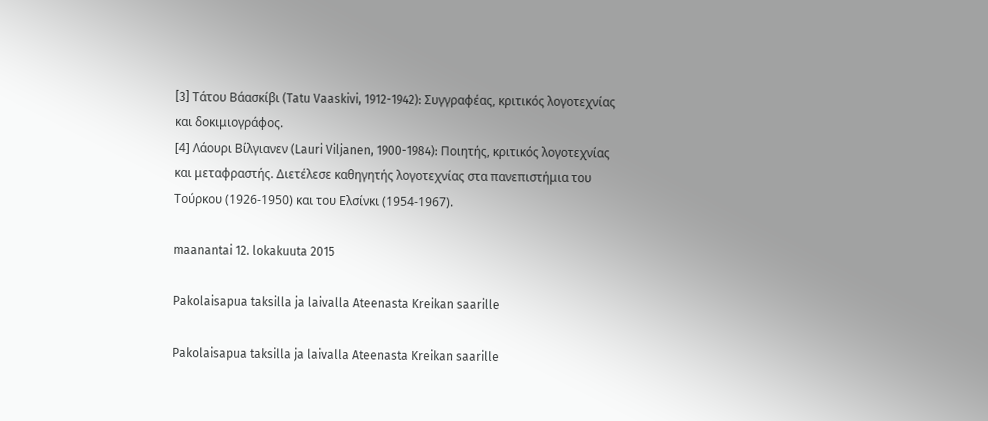[3] Tάτου Βάασκίβι (Tatu Vaaskivi, 1912-1942): Συγγραφέας, κριτικός λογοτεχνίας και δοκιμιογράφος.
[4] Λάουρι Βίλγιανεν (Lauri Viljanen, 1900-1984): Ποιητής, κριτικός λογοτεχνίας και μεταφραστής. Διετέλεσε καθηγητής λογοτεχνίας στα πανεπιστήμια του Τούρκου (1926-1950) και του Ελσίνκι (1954-1967).

maanantai 12. lokakuuta 2015

Pakolaisapua taksilla ja laivalla Ateenasta Kreikan saarille

Pakolaisapua taksilla ja laivalla Ateenasta Kreikan saarille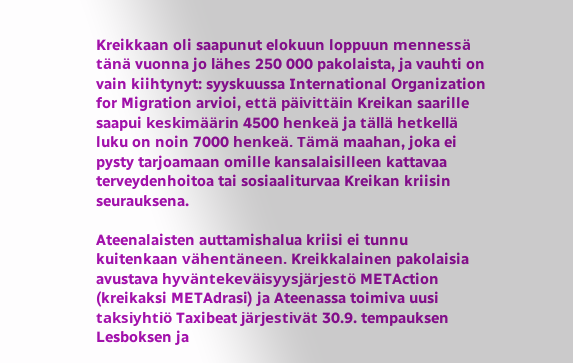Kreikkaan oli saapunut elokuun loppuun mennessä tänä vuonna jo lähes 250 000 pakolaista, ja vauhti on vain kiihtynyt: syyskuussa International Organization for Migration arvioi, että päivittäin Kreikan saarille saapui keskimäärin 4500 henkeä ja tällä hetkellä luku on noin 7000 henkeä. Tämä maahan, joka ei pysty tarjoamaan omille kansalaisilleen kattavaa terveydenhoitoa tai sosiaaliturvaa Kreikan kriisin seurauksena.

Ateenalaisten auttamishalua kriisi ei tunnu kuitenkaan vähentäneen. Kreikkalainen pakolaisia avustava hyväntekeväisyysjärjestö METAction (kreikaksi METAdrasi) ja Ateenassa toimiva uusi taksiyhtiö Taxibeat järjestivät 30.9. tempauksen Lesboksen ja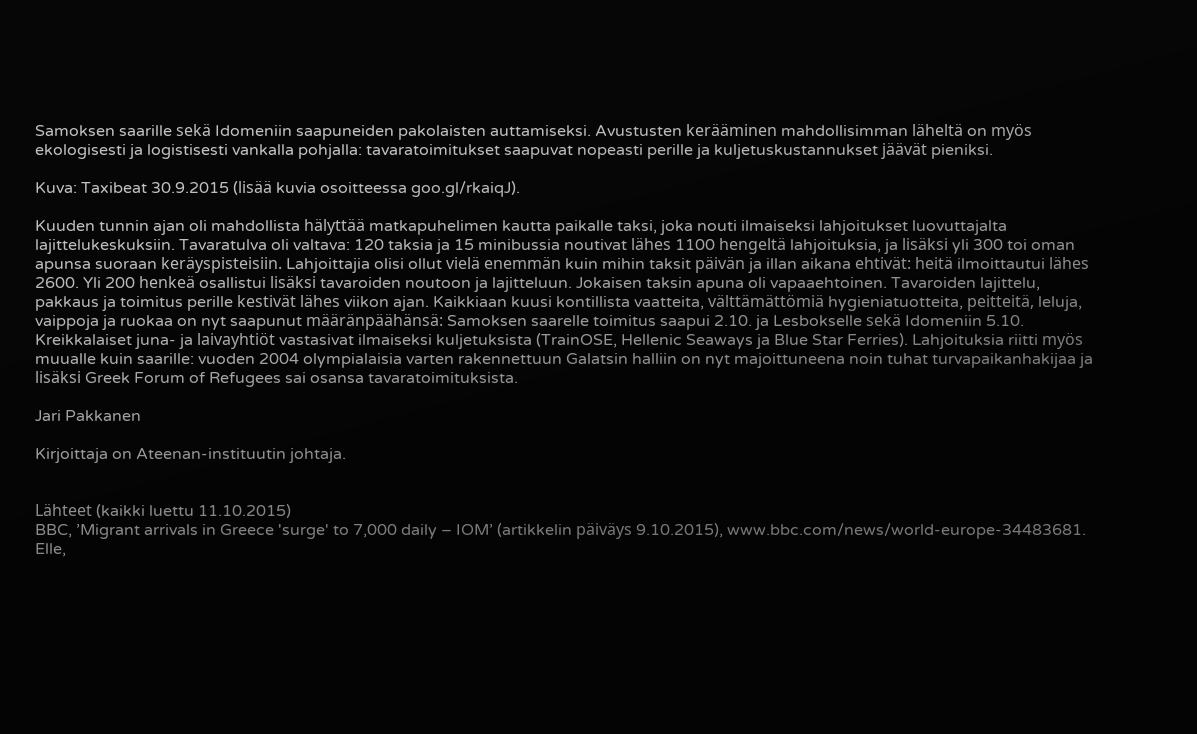Samoksen saarille sekä Idomeniin saapuneiden pakolaisten auttamiseksi. Avustusten kerääminen mahdollisimman läheltä on myös ekologisesti ja logistisesti vankalla pohjalla: tavaratoimitukset saapuvat nopeasti perille ja kuljetuskustannukset jäävät pieniksi.

Kuva: Taxibeat 30.9.2015 (lisää kuvia osoitteessa goo.gl/rkaiqJ).

Kuuden tunnin ajan oli mahdollista hälyttää matkapuhelimen kautta paikalle taksi, joka nouti ilmaiseksi lahjoitukset luovuttajalta lajittelukeskuksiin. Tavaratulva oli valtava: 120 taksia ja 15 minibussia noutivat lähes 1100 hengeltä lahjoituksia, ja lisäksi yli 300 toi oman apunsa suoraan keräyspisteisiin. Lahjoittajia olisi ollut vielä enemmän kuin mihin taksit päivän ja illan aikana ehtivät: heitä ilmoittautui lähes 2600. Yli 200 henkeä osallistui lisäksi tavaroiden noutoon ja lajitteluun. Jokaisen taksin apuna oli vapaaehtoinen. Tavaroiden lajittelu, pakkaus ja toimitus perille kestivät lähes viikon ajan. Kaikkiaan kuusi kontillista vaatteita, välttämättömiä hygieniatuotteita, peitteitä, leluja, vaippoja ja ruokaa on nyt saapunut määränpäähänsä: Samoksen saarelle toimitus saapui 2.10. ja Lesbokselle sekä Idomeniin 5.10. Kreikkalaiset juna- ja laivayhtiöt vastasivat ilmaiseksi kuljetuksista (TrainOSE, Hellenic Seaways ja Blue Star Ferries). Lahjoituksia riitti myös muualle kuin saarille: vuoden 2004 olympialaisia varten rakennettuun Galatsin halliin on nyt majoittuneena noin tuhat turvapaikanhakijaa ja lisäksi Greek Forum of Refugees sai osansa tavaratoimituksista.

Jari Pakkanen

Kirjoittaja on Ateenan-instituutin johtaja.


Lähteet (kaikki luettu 11.10.2015)
BBC, ’Migrant arrivals in Greece 'surge' to 7,000 daily – IOM’ (artikkelin päiväys 9.10.2015), www.bbc.com/news/world-europe-34483681.
Elle,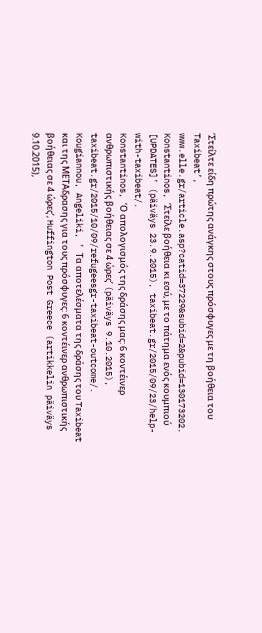‘Στείλτε είδη πρώτης ανάγκης στους πρόσφυγες με τη βοήθεια του Taxibeat’, www.elle.gr/article.asp?catid=37229&subid=2&pubid=130173202.
Konstantinos, ‘Στείλε βοήθεια κι εσύ, με το πάτημα ενός κουμπιού [UPDATES]’ (päiväys 23.9.2015), taxibeat.gr/2015/09/23/help-with-taxibeat/.
Konstantinos, ‘Ο απολογισμός της δράσης μας: 6 κοντέινερ ανθρωπιστικής βοήθειας σε 4 ώρες’ (päiväys 9.10.2015), taxibeat.gr/2015/10/09/refugeesgr-taxibeat-outcome/.
Kougiannou, Angeliki, ’ Τα αποτελέσματα της δράσης του Taxibeat και της ΜΕΤΑδρασης για τους πρόσφυγες: 6 κοντέινερ ανθρωπιστικής βοήθειας σε 4 ώρες’, Huffington Post Greece (artikkelin päiväys 9.10.2015),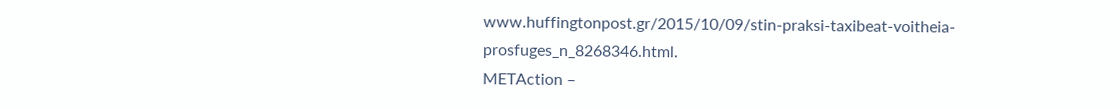www.huffingtonpost.gr/2015/10/09/stin-praksi-taxibeat-voitheia-prosfuges_n_8268346.html.
METAction –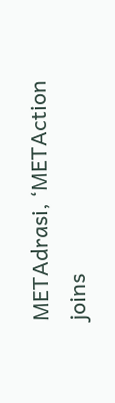METAdrasi, ‘METAction joins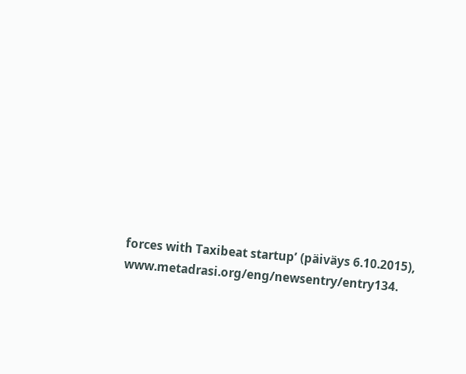forces with Taxibeat startup’ (päiväys 6.10.2015), www.metadrasi.org/eng/newsentry/entry134.